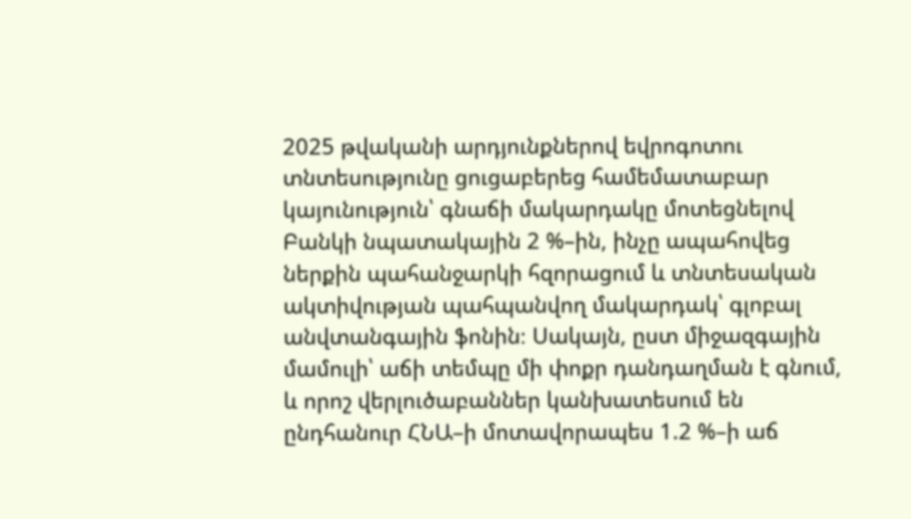2025 թվականի արդյունքներով եվրոգոտու տնտեսությունը ցուցաբերեց համեմատաբար կայունություն՝ գնաճի մակարդակը մոտեցնելով Բանկի նպատակային 2 %–ին, ինչը ապահովեց ներքին պահանջարկի հզորացում և տնտեսական ակտիվության պահպանվող մակարդակ՝ գլոբալ անվտանգային ֆոնին։ Սակայն, ըստ միջազգային մամուլի՝ աճի տեմպը մի փոքր դանդաղման է գնում, և որոշ վերլուծաբաններ կանխատեսում են ընդհանուր ՀՆԱ–ի մոտավորապես 1.2 %–ի աճ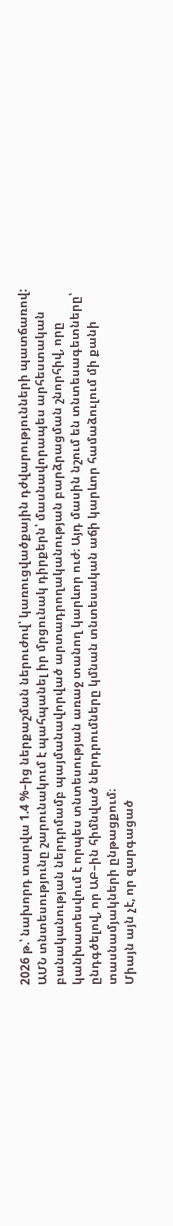2026 թ.՝ նախորդ տարվա 1.4 %–ից ներքաշման ներուժով՝ կառուցվածքային դժվարությունների պատճառով:
ԱՄՆ տնտեսությունը շարունակում է պահպանել իր մրցունակ դիրքերն՝ մասնավորապես արհեստական բանականության ներդրմամբ պայմանավորված արտադրողականության բարձրացման շնորհիվ, որը կանխատեսվում է որպես տնտեսության առաջ տանող կարևոր ուժ։ Այդ մասին նշում են տնտեսագետները՝ ընդգծելով, որ ԱԲ–ին հիմնված ներդրումները կմնան տնտեսական աճի կարևոր համաձուլում մի քանի տասնամյակների ընթացքում։
Միայն այն չէ, որ զարգացած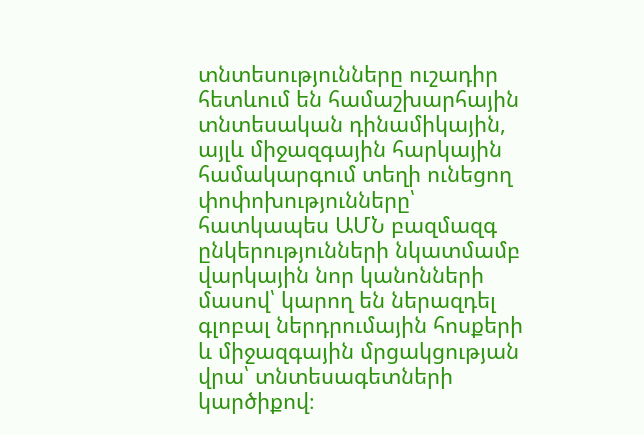տնտեսությունները ուշադիր հետևում են համաշխարհային տնտեսական դինամիկային, այլև միջազգային հարկային համակարգում տեղի ունեցող փոփոխությունները՝ հատկապես ԱՄՆ բազմազգ ընկերությունների նկատմամբ վարկային նոր կանոնների մասով՝ կարող են ներազդել գլոբալ ներդրումային հոսքերի և միջազգային մրցակցության վրա՝ տնտեսագետների կարծիքով։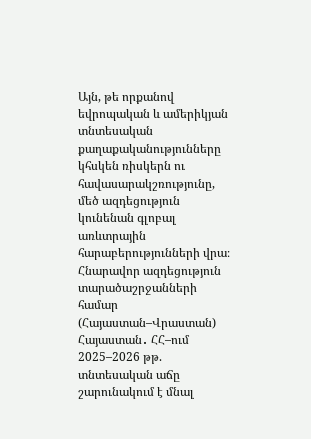Այն, թե որքանով եվրոպական և ամերիկյան տնտեսական քաղաքականությունները կհսկեն ռիսկերն ու հավասարակշռությունը, մեծ ազդեցություն կունենան գլոբալ առևտրային հարաբերությունների վրա։
Հնարավոր ազդեցություն տարածաշրջանների համար (Հայաստան–Վրաստան)
Հայաստան․ ՀՀ–ում 2025–2026 թթ. տնտեսական աճը շարունակում է մնալ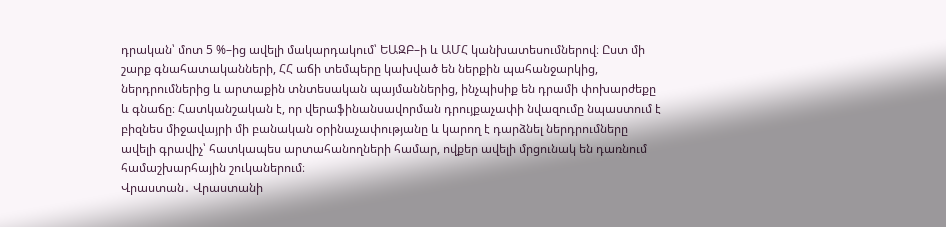դրական՝ մոտ 5 %–ից ավելի մակարդակում՝ ԵԱԶԲ–ի և ԱՄՀ կանխատեսումներով։ Ըստ մի շարք գնահատականների, ՀՀ աճի տեմպերը կախված են ներքին պահանջարկից, ներդրումներից և արտաքին տնտեսական պայմաններից, ինչպիսիք են դրամի փոխարժեքը և գնաճը։ Հատկանշական է, որ վերաֆինանսավորման դրույքաչափի նվազումը նպաստում է բիզնես միջավայրի մի բանական օրինաչափությանը և կարող է դարձնել ներդրումները ավելի գրավիչ՝ հատկապես արտահանողների համար, ովքեր ավելի մրցունակ են դառնում համաշխարհային շուկաներում։
Վրաստան․ Վրաստանի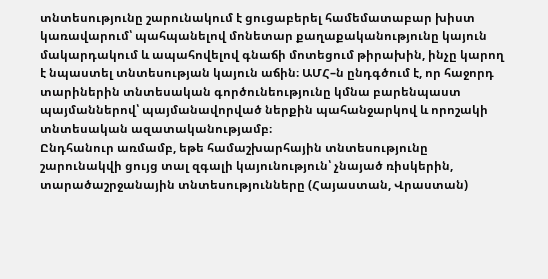տնտեսությունը շարունակում է ցուցաբերել համեմատաբար խիստ կառավարում՝ պահպանելով մոնետար քաղաքականությունը կայուն մակարդակում և ապահովելով գնաճի մոտեցում թիրախին, ինչը կարող է նպաստել տնտեսության կայուն աճին։ ԱՄՀ–ն ընդգծում է, որ հաջորդ տարիներին տնտեսական գործունեությունը կմնա բարենպաստ պայմաններով՝ պայմանավորված ներքին պահանջարկով և որոշակի տնտեսական ազատականությամբ։
Ընդհանուր առմամբ, եթե համաշխարհային տնտեսությունը շարունակվի ցույց տալ զգալի կայունություն՝ չնայած ռիսկերին, տարածաշրջանային տնտեսությունները (Հայաստան, Վրաստան)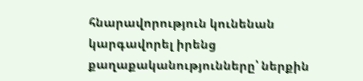հնարավորություն կունենան կարգավորել իրենց քաղաքականությունները՝ ներքին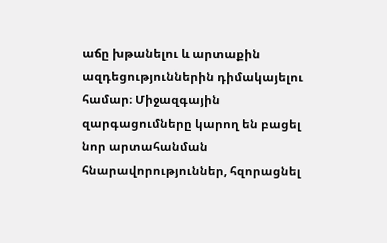աճը խթանելու և արտաքին ազդեցություններին դիմակայելու համար։ Միջազգային զարգացումները կարող են բացել նոր արտահանման հնարավորություններ, հզորացնել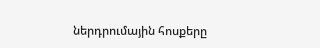ներդրումային հոսքերը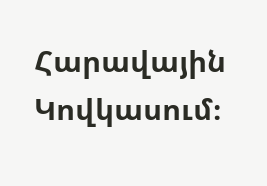Հարավային Կովկասում։